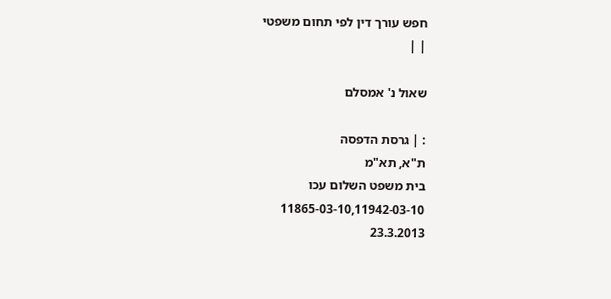חפש עורך דין לפי תחום משפטי
| |

שאול נ' אמסלם

: | גרסת הדפסה
ת"א, תא"מ
בית משפט השלום עכו
11865-03-10,11942-03-10
23.3.2013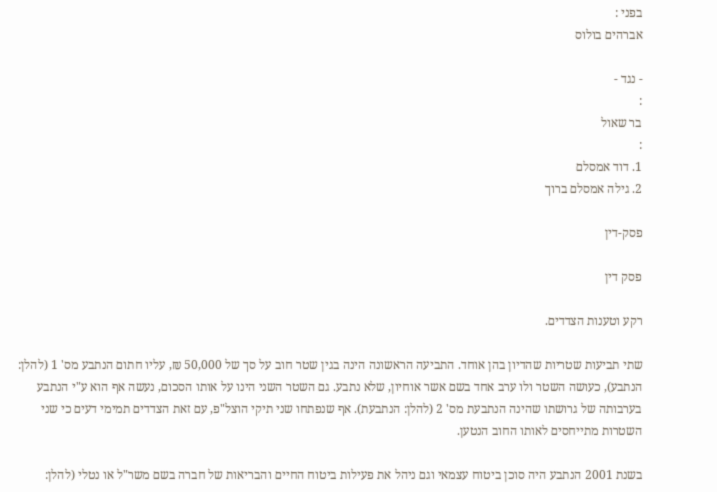בפני :
אברהים בולוס

- נגד -
:
בר שאול
:
1. דוד אמסלם
2. גילה אמסלם ברוך

פסק-דין

פסק דין

רקע וטענות הצדדים.

שתי תביעות שטריות שהדיון בהן אוחד. התביעה הראשונה הינה בגין שטר חוב על סך של 50,000 ₪, עליו חתום הנתבע מס' 1 (להלן: הנתבע), כעושה השטר ולו ערב אחד בשם אשר אוחיון, שלא נתבע. גם השטר השני הינו על אותו הסכום, נעשה אף הוא ע"י הנתבע בערבותה של גרושתו שהינה הנתבעת מס' 2 (להלן: הנתבעת). אף שנפתחו שני תיקי הוצל"פ, עם זאת הצדדים תמימי דעים כי שני השטרות מתייחסים לאותו החוב הנטען.

בשנת 2001 הנתבע היה סוכן ביטוח עצמאי וגם ניהל את פעילות ביטוח החיים והבריאות של חברה בשם משר"ל או נטלי (להלן: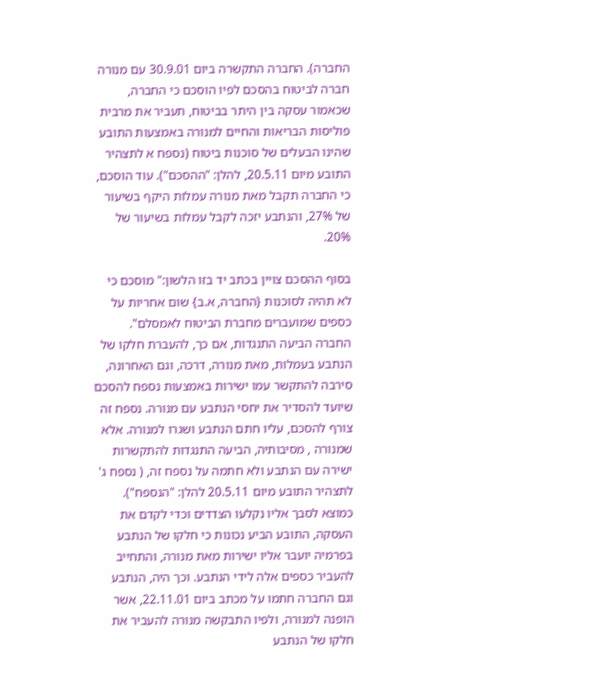החברה). החברה התקשרה ביום 30.9.01 עם מנורה חברה לביטוח בהסכם לפיו הוסכם כי החברה, שכאמור עסקה בין היתר בביטוח, תעביר את מרבית פוליסות הבריאות והחיים למנורה באמצעות התובע שהינו הבעלים של סוכנות ביטוח (נספח א לתצהיר התובע מיום 20.5.11, להלן: "ההסכם"). עוד הוסכם, כי החברה תקבל מאת מנורה עמלות היקף בשיעור של 27%, והנתבע יזכה לקבל עמלות בשיעור של 20%.

בסוף ההסכם צויין בכתב יד בזו הלשון:" מוסכם כי לא תהיה לסוכנות {החברה, א.ב} שום אחריות על כספים שמועברים מחברת הביטוח לאמסלם". החברה הביעה התנגדות, אם כך, להעברת חלקו של הנתבע בעמלות, מאת מנורה, דרכה, וגם האחרונה, סירבה להתקשר עמו ישירות באמצעות נספח להסכם שיועד להסדיר את יחסי הנתבע עם מנורה. נספח זה צורף להסכם, עליו חתם הנתבע ושגרו למנורה. אלא שמנורה , מסיבותיה, הביעה התנגדות להתקשרות ישירה עם הנתבע ולא חתמה על נספח זה, ( נספח ג' לתצהיר התובע מיום 20.5.11 להלן: "הנספח"). כמוצא לסבך אליו נקלעו הצדדים וכדי לקדם את העסקה, התובע הביע נכונות כי חלקו של הנתבע בפרמיה יועבר אליו ישירות מאת מנורה, והתחייב להעביר כספים אלה לידי הנתבע. וכך היה, הנתבע וגם החברה חתמו על מכתב ביום 22.11.01, אשר הופנה למנורה, ולפיו התבקשה מנורה להעביר את חלקו של הנתבע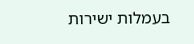בעמלות ישירות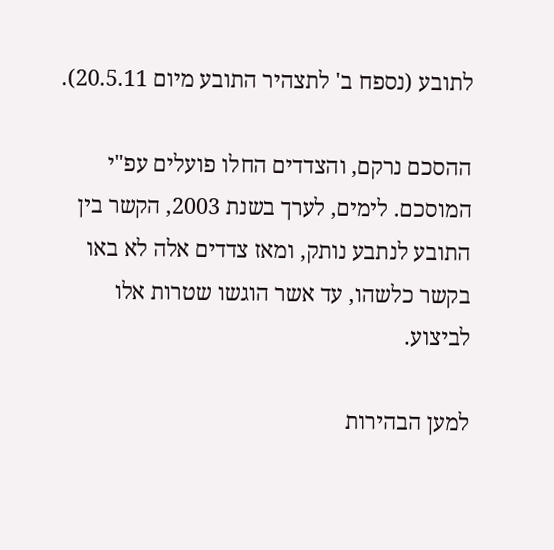לתובע (נספח ב' לתצהיר התובע מיום 20.5.11).

ההסכם נרקם, והצדדים החלו פועלים עפ"י המוסכם. לימים, לערך בשנת 2003, הקשר בין התובע לנתבע נותק, ומאז צדדים אלה לא באו בקשר כלשהו, עד אשר הוגשו שטרות אלו לביצוע.

למען הבהירות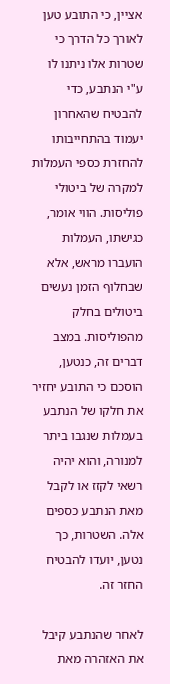אציין, כי התובע טען לאורך כל הדרך כי שטרות אלו ניתנו לו ע"י הנתבע, כדי להבטיח שהאחרון יעמוד בהתחייבותו להחזרת כספי העמלות למקרה של ביטולי פוליסות. הווי אומר, כגישתו, העמלות הועברו מראש, אלא שבחלוף הזמן נעשים ביטולים בחלק מהפוליסות. במצב דברים זה, כנטען, הוסכם כי התובע יחזיר את חלקו של הנתבע בעמלות שנגבו ביתר למנורה, והוא יהיה רשאי לקזז או לקבל מאת הנתבע כספים אלה. השטרות, כך נטען, יועדו להבטיח החזר זה.

לאחר שהנתבע קיבל את האזהרה מאת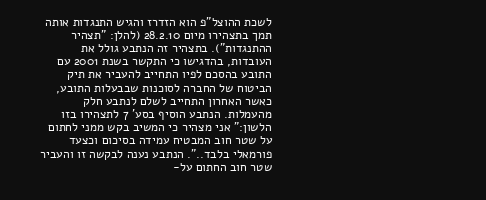לשכת ההוצל"פ הוא הזדרז והגיש התנגדות אותה תמך בתצהירו מיום 28.2.10 (להלן: "תצהיר ההתנגדות"). בתצהיר זה הנתבע גולל את העובדות, בהדגישו כי התקשר בשנת 2001 עם התובע בהסכם לפיו התחייב להעביר את תיק הביטוח של החברה לסוכנות שבבעלות התובע, כאשר האחרון התחייב לשלם לנתבע חלק מהעמלות. הנתבע הוסיף בסע' 7 לתצהירו בזו הלשון:" אני מצהיר כי המשיב בקש ממני לחתום על שטר חוב המבטיח עמידה בסיכום וכצעד פורמאלי בלבד..". הנתבע נענה לבקשה זו והעביר שטר חוב החתום על-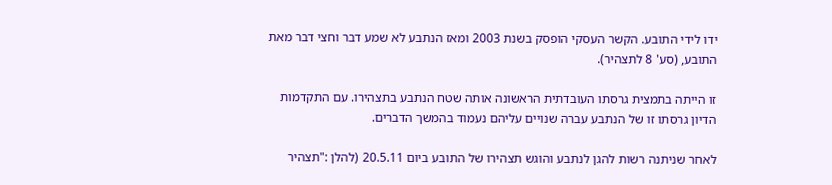ידו לידי התובע. הקשר העסקי הופסק בשנת 2003 ומאז הנתבע לא שמע דבר וחצי דבר מאת התובע, (סע' 8 לתצהיר).

זו הייתה בתמצית גרסתו העובדתית הראשונה אותה שטח הנתבע בתצהירו. עם התקדמות הדיון גרסתו זו של הנתבע עברה שנויים עליהם נעמוד בהמשך הדברים.

לאחר שניתנה רשות להגן לנתבע והוגש תצהירו של התובע ביום 20.5.11 (להלן :"תצהיר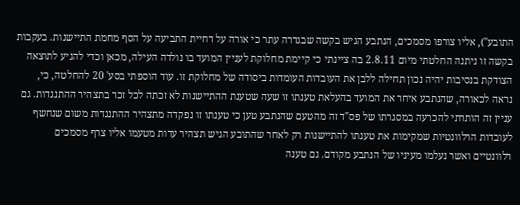התובע"), אליו צורפו מסמכים, הנתבע הגיש בקשה שבגדרה עתר כי אורה על דחיית התביעה על הסף מחמת התיישנות. בעקבות בקשה זו ניתנה החלטתי מיום 2.8.11 בה ציינתי כי קיימת מחלוקת לעניין המועד בו נולדה העילה, מכאן וכדי להגיע לתוצאה הצודקת בנסיבות יהיה נכון תחילה ללבן את העובדות העומדות ביסודה של מחלוקת זו. עוד הוספתי בסע' 20 להחלטה, כי, נראה לכאורה, שהנתבע איחר את המועד בהעלאת טענתו זו שעה שטענת ההתיישנות לא זכתה לכל זכר בתצהיר ההתנגדות. גם עניין זה הותרתי להכרעה במסגרתו של פס"ד זה מהטעם שהנתבע טען כי טענתו זו נפקדה מתצהיר ההתנגדות משום שנחשף לעובדות הרלוונטיות שמקימות את טענתו להתיישנות רק לאחר שהתובע הגיש תצהיר עדות מטעמו אליו צרף מסמכים רלוונטיים ואשר נעלמו מעיניו של הנתבע מקודם. גם טענה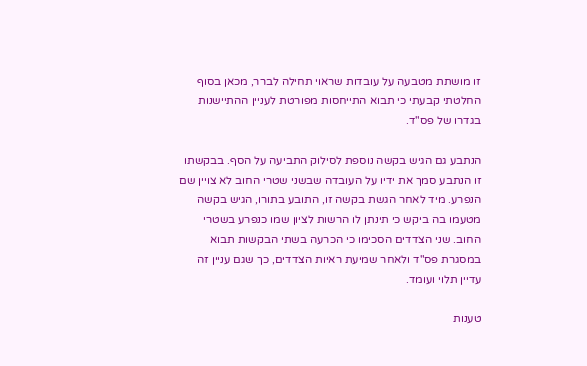זו מושתת מטבעה על עובדות שראוי תחילה לברר, מכאן בסוף החלטתי קבעתי כי תבוא התייחסות מפורטת לעניין ההתיישנות בגדרו של פס"ד.

הנתבע גם הגיש בקשה נוספת לסילוק התביעה על הסף. בבקשתו זו הנתבע סמך את ידיו על העובדה שבשני שטרי החוב לא צויין שם הנפרע. מיד לאחר הגשת בקשה זו, התובע בתורו, הגיש בקשה מטעמו בה ביקש כי תינתן לו הרשות לציון שמו כנפרע בשטרי החוב. שני הצדדים הסכימו כי הכרעה בשתי הבקשות תבוא במסגרת פס"ד ולאחר שמיעת ראיות הצדדים, כך שגם עניין זה עדיין תלוי ועומד.

טענות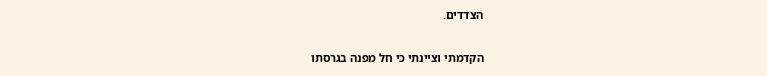הצדדים.

הקדמתי וציינתי כי חל מפנה בגרסתו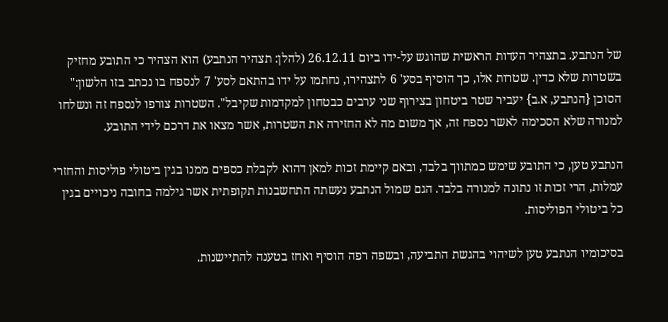של הנתבע. בתצהיר העדות הראשית שהוגש על-ידו ביום 26.12.11 (להלן: תצהיר הנתבע) הוא הצהיר כי התובע מחזיק בשטרות שלא כדין. שטרות אלו, כך הוסיף בסע' 6 לתצהירו, נחתמו על ידו בהתאם לסע' 7 לנספח בו נכתב בזו הלשון:" הסוכן {הנתבע, א.ב} יעביר שטר ביטחון בצירוף שני ערבים כבטחון למקדמות שקיבל". השטרות צורפו לנספח זה ונשלחו למנורה שלא הסכימה לאשר נספח זה, אך משום מה לא החזירה את השטרות, אשר מצאו את דרכם לידי התובע.

הנתבע טען, כי התובע שימש כמתווך בלבד, ובאם קיימת זכות למאן דהוא לקבלת כספים ממנו בגין ביטולי פוליסות והחזרי עמלות, הרי זכות זו נתונה למנורה בלבד. הגם שמול הנתבע נעשתה התחשבנות תקופתית אשר גילמה בחובה ניכויים בגין כל ביטולי הפוליסות.

בסיכומיו הנתבע טען לשיהוי בהגשת התביעה, ובשפה רפה הוסיף ואחז בטענה להתיישנות.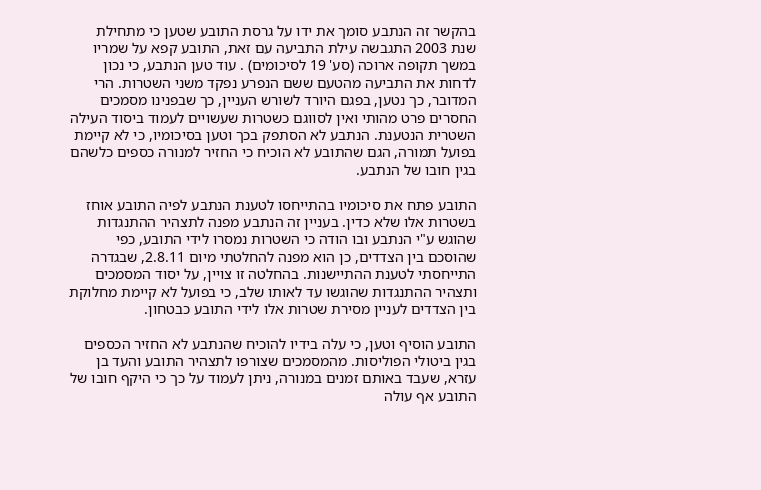בהקשר זה הנתבע סומך את ידו על גרסת התובע שטען כי מתחילת שנת 2003 התגבשה עילת התביעה עם זאת, התובע קפא על שמריו במשך תקופה ארוכה (סע' 19 לסיכומים) . עוד טען הנתבע, כי נכון לדחות את התביעה מהטעם ששם הנפרע נפקד משני השטרות. הרי המדובר, כך נטען, בפגם היורד לשורש העניין, כך שבפנינו מסמכים החסרים פרט מהותי ואין לסווגם כשטרות שעשויים לעמוד ביסוד העילה השטרית הנטענת. הנתבע לא הסתפק בכך וטען בסיכומיו, כי לא קיימת בפועל תמורה, הגם שהתובע לא הוכיח כי החזיר למנורה כספים כלשהם בגין חובו של הנתבע.

התובע פתח את סיכומיו בהתייחסו לטענת הנתבע לפיה התובע אוחז בשטרות אלו שלא כדין. בעניין זה הנתבע מפנה לתצהיר ההתנגדות שהוגש ע"י הנתבע ובו הודה כי השטרות נמסרו לידי התובע, כפי שהוסכם בין הצדדים, כן הוא מפנה להחלטתי מיום 2.8.11, שבגדרה התייחסתי לטענת ההתיישנות. בהחלטה זו צויין, על יסוד המסמכים ותצהיר ההתנגדות שהוגשו עד לאותו שלב, כי בפועל לא קיימת מחלוקת בין הצדדים לעניין מסירת שטרות אלו לידי התובע כבטחון.

התובע הוסיף וטען, כי עלה בידיו להוכיח שהנתבע לא החזיר הכספים בגין ביטולי הפוליסות. מהמסמכים שצורפו לתצהיר התובע והעד בן עזרא, שעבד באותם זמנים במנורה, ניתן לעמוד על כך כי היקף חובו של התובע אף עולה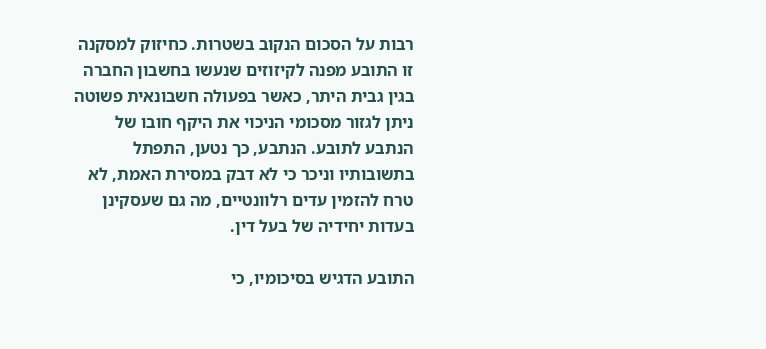רבות על הסכום הנקוב בשטרות. כחיזוק למסקנה זו התובע מפנה לקיזוזים שנעשו בחשבון החברה בגין גבית היתר, כאשר בפעולה חשבונאית פשוטה ניתן לגזור מסכומי הניכוי את היקף חובו של הנתבע לתובע. הנתבע, כך נטען, התפתל בתשובותיו וניכר כי לא דבק במסירת האמת, לא טרח להזמין עדים רלוונטיים, מה גם שעסקינן בעדות יחידיה של בעל דין.

התובע הדגיש בסיכומיו, כי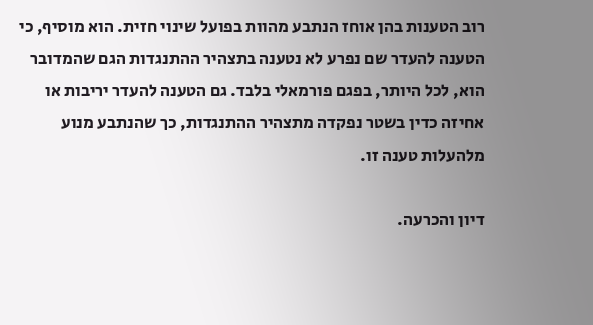רוב הטענות בהן אוחז הנתבע מהוות בפועל שינוי חזית. הוא מוסיף, כי הטענה להעדר שם נפרע לא נטענה בתצהיר ההתנגדות הגם שהמדובר הוא, לכל היותר, בפגם פורמאלי בלבד. גם הטענה להעדר יריבות או אחיזה כדין בשטר נפקדה מתצהיר ההתנגדות, כך שהנתבע מנוע מלהעלות טענה זו.

דיון והכרעה.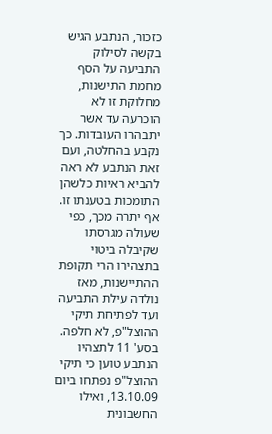כזכור, הנתבע הגיש בקשה לסילוק התביעה על הסף מחמת התישנות, מחלוקת זו לא הוכרעה עד אשר יתבהרו העובדות. כך נקבע בהחלטה, ועם זאת הנתבע לא ראה להביא ראיות כלשהן התומכות בטענתו זו. אף יתרה מכך, כפי שעולה מגרסתו שקיבלה ביטוי בתצהירו הרי תקופת ההתיישנות, מאז נולדה עילת התביעה ועד לפתיחת תיקי ההוצל"פ, לא חלפה. בסע' 11 לתצהיו הנתבע טוען כי תיקי ההוצל"פ נפתחו ביום 13.10.09, ואילו החשבונית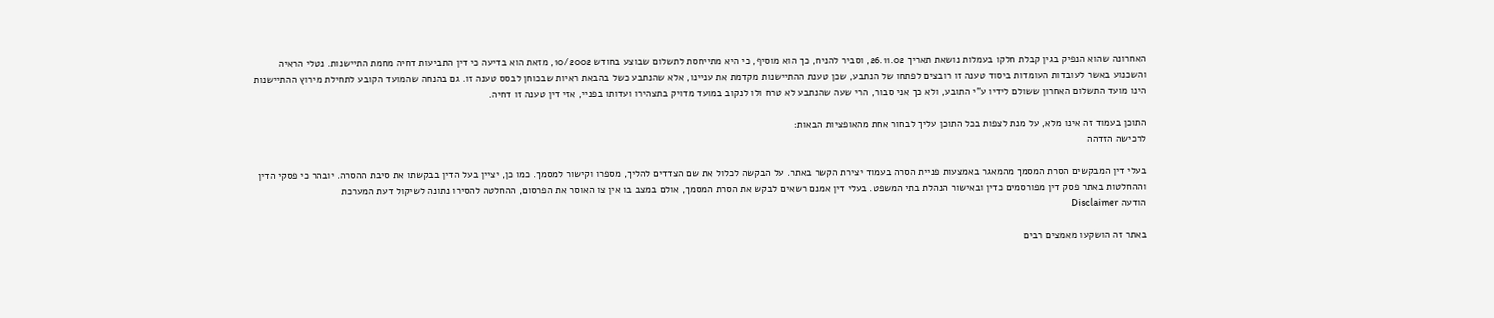האחרונה שהוא הנפיק בגין קבלת חלקו בעמלות נושאת תאריך 26.11.02, וסביר להניח, כך הוא מוסיף, כי היא מתייחסת לתשלום שבוצע בחודש 10/2002, מזאת הוא בדיעה כי דין התביעות דחיה מחמת התיישנות. נטלי הראיה והשכנוע באשר לעובדות העומדות ביסוד טענה זו רובצים לפתחו של הנתבע, שכן טענת ההתיישנות מקדמת את עניינו, אלא שהנתבע כשל בהבאת ראיות שבכוחן לבסס טענה זו. גם בהנחה שהמועד הקובע לתחילת מירוץ ההתיישנות הינו מועד התשלום האחרון ששולם לידיו ע"י התובע, ולא כך אני סבור, הרי שעה שהנתבע לא טרח ולו לנקוב במועד מדויק בתצהירו ועדותו בפניי, אזי דין טענה זו דחיה.

התוכן בעמוד זה אינו מלא, על מנת לצפות בכל התוכן עליך לבחור אחת מהאופציות הבאות:
לרכישה הזדהה

בעלי דין המבקשים הסרת המסמך מהמאגר באמצעות פניית הסרה בעמוד יצירת הקשר באתר. על הבקשה לכלול את שם הצדדים להליך, מספרו וקישור למסמך. כמו כן, יציין בעל הדין בבקשתו את סיבת ההסרה. יובהר כי פסקי הדין וההחלטות באתר פסק דין מפורסמים כדין ובאישור הנהלת בתי המשפט. בעלי דין אמנם רשאים לבקש את הסרת המסמך, אולם במצב בו אין צו האוסר את הפרסום, ההחלטה להסירו נתונה לשיקול דעת המערכת
הודעה Disclaimer

באתר זה הושקעו מאמצים רבים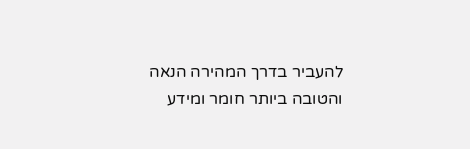להעביר בדרך המהירה הנאה והטובה ביותר חומר ומידע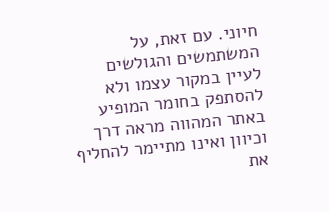חיוני. עם זאת, על המשתמשים והגולשים לעיין במקור עצמו ולא להסתפק בחומר המופיע באתר המהווה מראה דרך וכיוון ואינו מתיימר להחליף את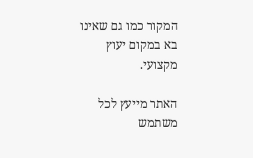המקור כמו גם שאינו בא במקום יעוץ מקצועי.

האתר מייעץ לכל משתמש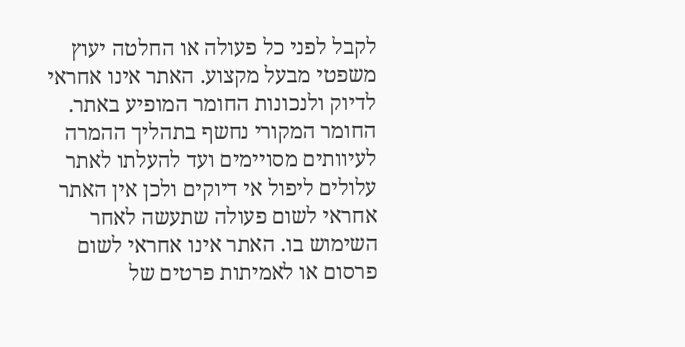לקבל לפני כל פעולה או החלטה יעוץ משפטי מבעל מקצוע. האתר אינו אחראי לדיוק ולנכונות החומר המופיע באתר. החומר המקורי נחשף בתהליך ההמרה לעיוותים מסויימים ועד להעלתו לאתר עלולים ליפול אי דיוקים ולכן אין האתר אחראי לשום פעולה שתעשה לאחר השימוש בו. האתר אינו אחראי לשום פרסום או לאמיתות פרטים של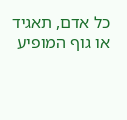כל אדם, תאגיד או גוף המופיע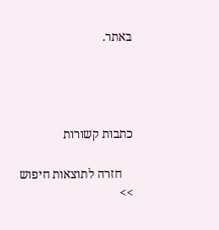באתר.




כתבות קשורות

    חזרה לתוצאות חיפוש >>